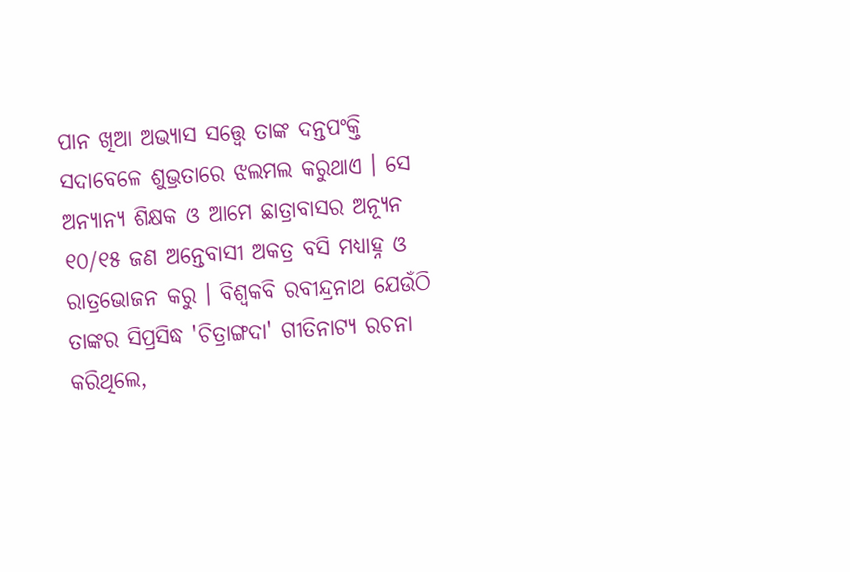ପାନ ଖିଆ ଅଭ୍ୟାସ ସତ୍ତ୍ୱେ ତାଙ୍କ ଦନ୍ତପଂକ୍ତି ସଦାବେଳେ ଶୁଭ୍ରତାରେ ଝଲମଲ କରୁଥାଏ । ସେ ଅନ୍ୟାନ୍ୟ ଶିକ୍ଷକ ଓ ଆମେ ଛାତ୍ରାବାସର ଅନ୍ୟୂନ ୧୦/୧୫ ଜଣ ଅନ୍ତେବାସୀ ଅକତ୍ର ବସି ମଧ୍ୟାହ୍ନ ଓ ରାତ୍ରଭୋଜନ କରୁ । ବିଶ୍ୱକବି ରବୀନ୍ଦ୍ରନାଥ ଯେଉଁଠି ତାଙ୍କର ସିପ୍ରସିଦ୍ଧ 'ଚିତ୍ରାଙ୍ଗଦା' ଗୀତିନାଟ୍ୟ ରଚନା କରିଥିଲେ,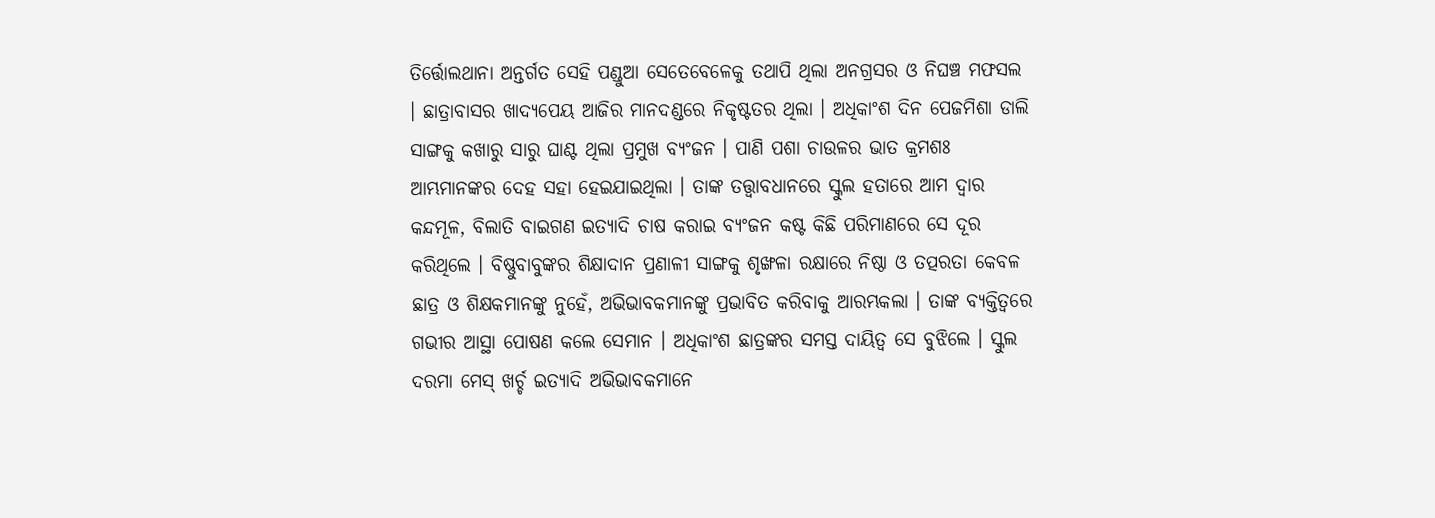ତିର୍ତ୍ତୋଲଥାନା ଅନ୍ତର୍ଗତ ସେହି ପଣ୍ଡୁଆ ସେତେବେଳେକୁ ତଥାପି ଥିଲା ଅନଗ୍ରସର ଓ ନିଘଞ୍ଚ ମଫସଲ । ଛାତ୍ରାବାସର ଖାଦ୍ୟପେୟ ଆଜିର ମାନଦଣ୍ଡରେ ନିକୃଷ୍ଟତର ଥିଲା । ଅଧିକାଂଶ ଦିନ ପେଜମିଶା ଡାଲି ସାଙ୍ଗକୁ କଖାରୁ ସାରୁ ଘାଣ୍ଟ ଥିଲା ପ୍ରମୁଖ ବ୍ୟଂଜନ । ପାଣି ପଶା ଚାଉଳର ଭାତ କ୍ରମଶଃ ଆମ୍ଭମାନଙ୍କର ଦେହ ସହା ହେଇଯାଇଥିଲା । ତାଙ୍କ ତତ୍ତ୍ବାବଧାନରେ ସ୍କୁଲ ହତାରେ ଆମ ଦ୍ୱାର କନ୍ଦମୂଳ, ବିଲାତି ବାଇଗଣ ଇତ୍ୟାଦି ଚାଷ କରାଇ ବ୍ୟଂଜନ କଷ୍ଟ କିଛି ପରିମାଣରେ ସେ ଦୂର କରିଥିଲେ । ବିଷ୍ଣୁବାବୁଙ୍କର ଶିକ୍ଷାଦାନ ପ୍ରଣାଳୀ ସାଙ୍ଗକୁ ଶୃଙ୍ଖଳା ରକ୍ଷାରେ ନିଷ୍ଠା ଓ ତତ୍ପରତା କେବଳ ଛାତ୍ର ଓ ଶିକ୍ଷକମାନଙ୍କୁ ନୁହେଁ, ଅଭିଭାବକମାନଙ୍କୁ ପ୍ରଭାବିତ କରିବାକୁ ଆରମ୍ଭକଲା । ତାଙ୍କ ବ୍ୟକ୍ତିତ୍ୱରେ ଗଭୀର ଆସ୍ଥା ପୋଷଣ କଲେ ସେମାନ । ଅଧିକାଂଶ ଛାତ୍ରଙ୍କର ସମସ୍ତ ଦାୟିତ୍ୱ ସେ ବୁଝିଲେ । ସ୍କୁଲ ଦରମା ମେସ୍ ଖର୍ଚ୍ଚ ଇତ୍ୟାଦି ଅଭିଭାବକମାନେ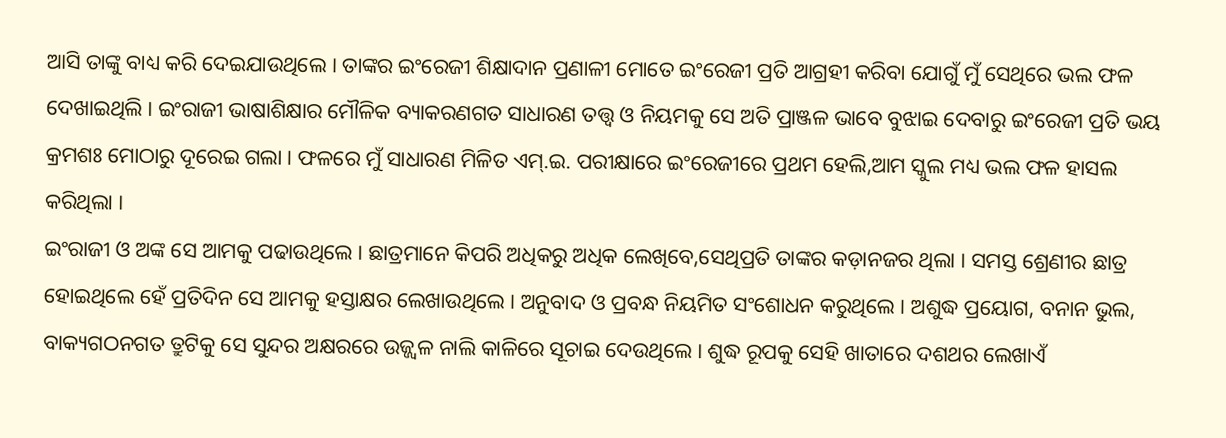ଆସି ତାଙ୍କୁ ବାଧ୍ୟ କରି ଦେଇଯାଉଥିଲେ । ତାଙ୍କର ଇଂରେଜୀ ଶିକ୍ଷାଦାନ ପ୍ରଣାଳୀ ମୋତେ ଇଂରେଜୀ ପ୍ରତି ଆଗ୍ରହୀ କରିବା ଯୋଗୁଁ ମୁଁ ସେଥିରେ ଭଲ ଫଳ ଦେଖାଇଥିଲି । ଇଂରାଜୀ ଭାଷାଶିକ୍ଷାର ମୌଳିକ ବ୍ୟାକରଣଗତ ସାଧାରଣ ତତ୍ତ୍ୱ ଓ ନିୟମକୁ ସେ ଅତି ପ୍ରାଞ୍ଜଳ ଭାବେ ବୁଝାଇ ଦେବାରୁ ଇଂରେଜୀ ପ୍ରତି ଭୟ କ୍ରମଶଃ ମୋଠାରୁ ଦୂରେଇ ଗଲା । ଫଳରେ ମୁଁ ସାଧାରଣ ମିଳିତ ଏମ୍.ଇ. ପରୀକ୍ଷାରେ ଇଂରେଜୀରେ ପ୍ରଥମ ହେଲି,ଆମ ସ୍କୁଲ ମଧ୍ୟ ଭଲ ଫଳ ହାସଲ କରିଥିଲା ।
ଇଂରାଜୀ ଓ ଅଙ୍କ ସେ ଆମକୁ ପଢାଉଥିଲେ । ଛାତ୍ରମାନେ କିପରି ଅଧିକରୁ ଅଧିକ ଲେଖିବେ,ସେଥିପ୍ରତି ତାଙ୍କର କଡ଼ାନଜର ଥିଲା । ସମସ୍ତ ଶ୍ରେଣୀର ଛାତ୍ର ହୋଇଥିଲେ ହେଁ ପ୍ରତିଦିନ ସେ ଆମକୁ ହସ୍ତାକ୍ଷର ଲେଖାଉଥିଲେ । ଅନୁବାଦ ଓ ପ୍ରବନ୍ଧ ନିୟମିତ ସଂଶୋଧନ କରୁଥିଲେ । ଅଶୁଦ୍ଧ ପ୍ରୟୋଗ, ବନାନ ଭୁଲ, ବାକ୍ୟଗଠନଗତ ତ୍ରୁଟିକୁ ସେ ସୁନ୍ଦର ଅକ୍ଷରରେ ଉଜ୍ଜ୍ୱଳ ନାଲି କାଳିରେ ସୂଚାଇ ଦେଉଥିଲେ । ଶୁଦ୍ଧ ରୂପକୁ ସେହି ଖାତାରେ ଦଶଥର ଲେଖାଏଁ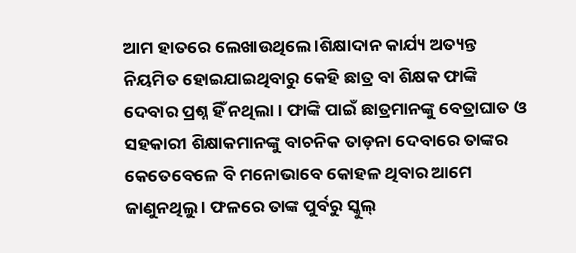ଆମ ହାତରେ ଲେଖାଉଥିଲେ ।ଶିକ୍ଷାଦାନ କାର୍ଯ୍ୟ ଅତ୍ୟନ୍ତ ନିୟମିତ ହୋଇଯାଇଥିବାରୁ କେହି ଛାତ୍ର ବା ଶିକ୍ଷକ ଫାଙ୍କି ଦେବାର ପ୍ରଶ୍ନ ହିଁ ନଥିଲା । ଫାଙ୍କି ପାଇଁ ଛାତ୍ରମାନଙ୍କୁ ବେତ୍ରାଘାତ ଓ ସହକାରୀ ଶିକ୍ଷାକମାନଙ୍କୁ ବାଚନିକ ତାଡ଼ନା ଦେବାରେ ତାଙ୍କର କେତେବେଳେ ବି ମନୋଭାବେ କୋହଳ ଥିବାର ଆମେ ଜାଣୁନଥିଲୁ । ଫଳରେ ତାଙ୍କ ପୁର୍ବରୁ ସ୍କୁଲ୍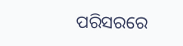ପରିସରରେ